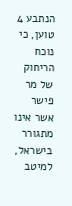הנתבע 4 טוען, כי נוכח הריחוק של מר פישר אשר אינו מתגורר בישראל, למיטב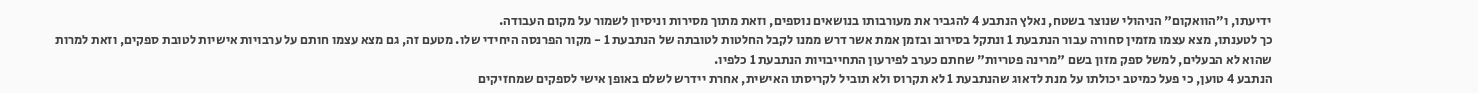ידיעתו, ו״הוואקום" הניהולי שנוצר בשטח, נאלץ הנתבע 4 להגביר את מעורבותו בנושאים נוספים, וזאת מתוך מסירות וניסיון לשמור על מקום העבודה.
כך לטענתו, מצא עצמו מזמין סחורה עבור הנתבעת 1 ונתקל בסירוב ובזמן אמת אשר דרש ממנו לקבל החלטות לטובתה של הנתבעת 1 - מקור הפרנסה היחידי שלו. מטעם זה, גם מצא עצמו חותם על ערבויות אישיות לטובת ספקים, וזאת למרות שהוא לא הבעלים, למשל ספק מזון בשם "מרינה פטריות" שחתם כערב לפירעון התחייבויות הנתבעת 1 כלפיו.
הנתבע 4 טוען, כי פעל כמיטב יכולתו על מנת לדאוג שהנתבעת 1 לא תקרוס ולא תוביל לקריסתו האישית, אחרת יידרש לשלם באופן אישי לספקים שמחזיקים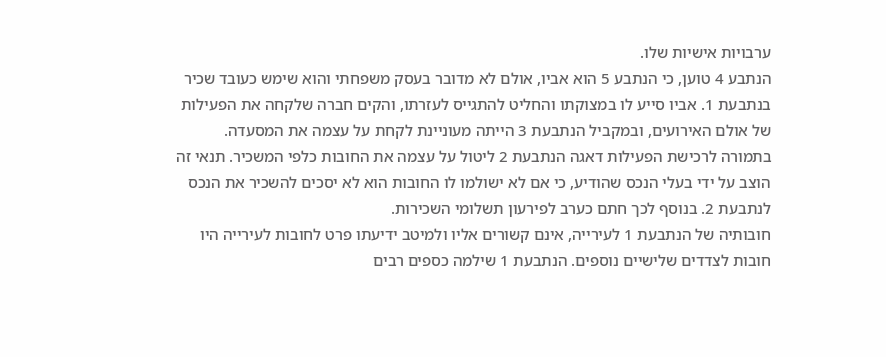ערבויות אישיות שלו.
הנתבע 4 טוען, כי הנתבע 5 הוא אביו, אולם לא מדובר בעסק משפחתי והוא שימש כעובד שכיר בנתבעת 1. אביו סייע לו במצוקתו והחליט להתגייס לעזרתו, והקים חברה שלקחה את הפעילות של אולם האירועים, ובמקביל הנתבעת 3 הייתה מעוניינת לקחת על עצמה את המסעדה.
בתמורה לרכישת הפעילות דאגה הנתבעת 2 ליטול על עצמה את החובות כלפי המשכיר. תנאי זה הוצב על ידי בעלי הנכס שהודיע, כי אם לא ישולמו לו החובות הוא לא יסכים להשכיר את הנכס לנתבעת 2. בנוסף לכך חתם כערב לפירעון תשלומי השכירות.
חובותיה של הנתבעת 1 לעירייה, אינם קשורים אליו ולמיטב ידיעתו פרט לחובות לעירייה היו חובות לצדדים שלישיים נוספים. הנתבעת 1 שילמה כספים רבים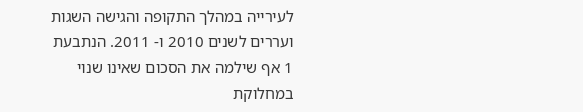לעירייה במהלך התקופה והגישה השגות ועררים לשנים 2010 ו- 2011. הנתבעת 1 אף שילמה את הסכום שאינו שנוי במחלוקת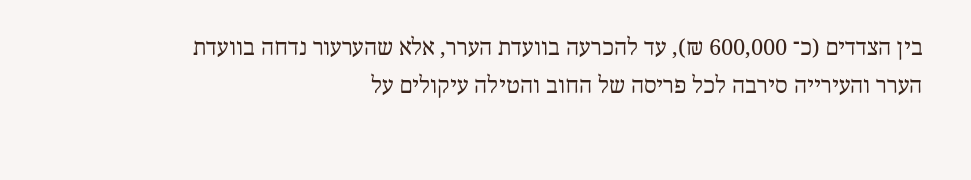בין הצדדים (כ־ 600,000 ₪), עד להכרעה בוועדת הערר, אלא שהערעור נדחה בוועדת הערר והעירייה סירבה לכל פריסה של החוב והטילה עיקולים על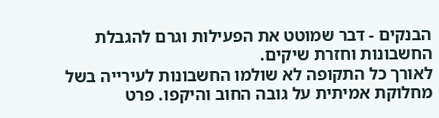הבנקים - דבר שמוטט את הפעילות וגרם להגבלת החשבונות וחזרת שיקים.
לאורך כל התקופה לא שולמו החשבונות לעירייה בשל מחלוקת אמיתית על גובה החוב והיקפו. פרט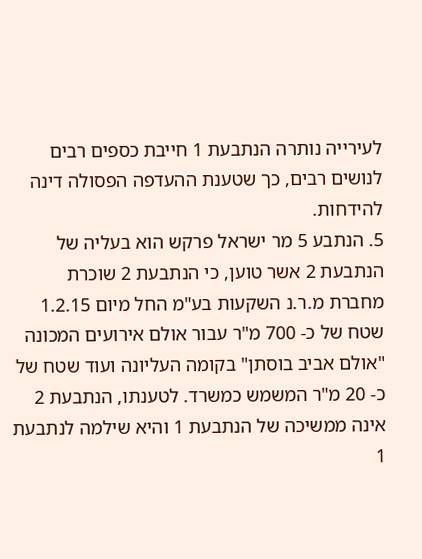לעירייה נותרה הנתבעת 1 חייבת כספים רבים לנושים רבים, כך שטענת ההעדפה הפסולה דינה להידחות.
5. הנתבע 5 מר ישראל פרקש הוא בעליה של הנתבעת 2 אשר טוען, כי הנתבעת 2 שוכרת מחברת מ.ר.נ השקעות בע"מ החל מיום 1.2.15 שטח של כ- 700 מ"ר עבור אולם אירועים המכונה "אולם אביב בוסתן" בקומה העליונה ועוד שטח של כ- 20 מ"ר המשמש כמשרד. לטענתו, הנתבעת 2 אינה ממשיכה של הנתבעת 1 והיא שילמה לנתבעת 1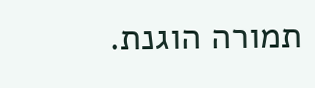תמורה הוגנת.